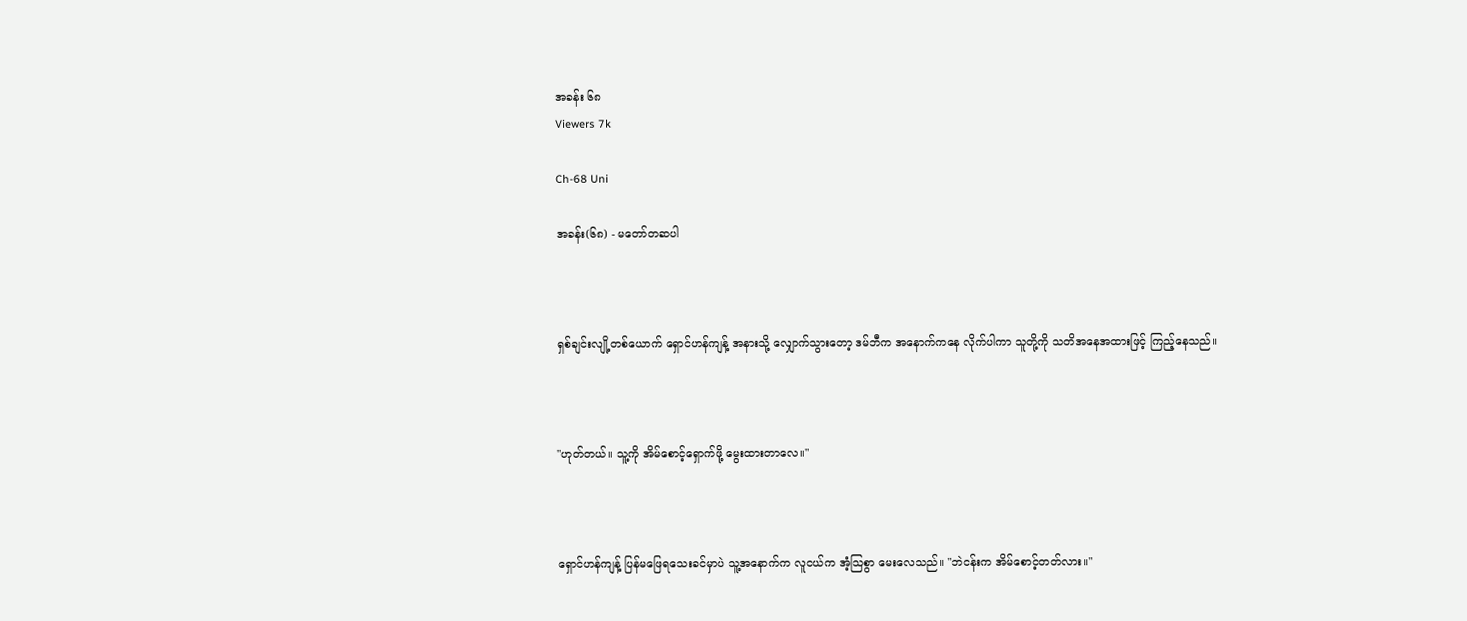အခန်း ၆၈
Viewers 7k

Ch-68 Uni

အခန်း(၆၈) - မတော်တဆပါ



ရှစ်ချင်းလျို့တစ်ယောက် ရှောင်ဟန်ကျန့် အနားသို့ လျှောက်သွားတော့ ဒမ်ဘီက အနောက်ကနေ လိုက်ပါကာ သူတို့ကို သတိအနေအထားဖြင့် ကြည့်နေသည်။



"ဟုတ်တယ်။ သူ့ကို အိမ်စောင့်ရှောက်ဖို့ မွေးထားတာလေ။"



ရှောင်ဟန်ကျန့် ပြန်မဖြေရသေးခင်မှာပဲ သူ့အနောက်က လူငယ်က အံ့သြစွာ မေးလေသည်။ "ဘဲငန်းက အိမ်စောင့်တတ်လား။"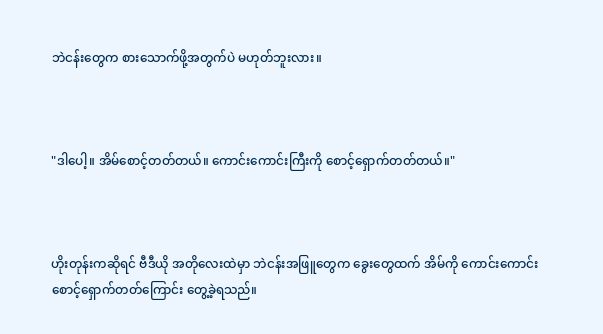ဘဲငန်းတွေက စားသောက်ဖို့အတွက်ပဲ မဟုတ်ဘူးလား။



"ဒါပေါ့။ အိမ်စောင့်တတ်တယ်။ ကောင်းကောင်းကြီးကို စောင့်ရှောက်တတ်တယ်။"



ဟိုးတုန်းကဆိုရင် ဗီဒီယို အတိုလေးထဲမှာ ဘဲငန်းအဖြူတွေက ခွေးတွေထက် အိမ်ကို ကောင်းကောင်း စောင့်ရှောက်တတ်ကြောင်း တွေ့ခဲ့ရသည်။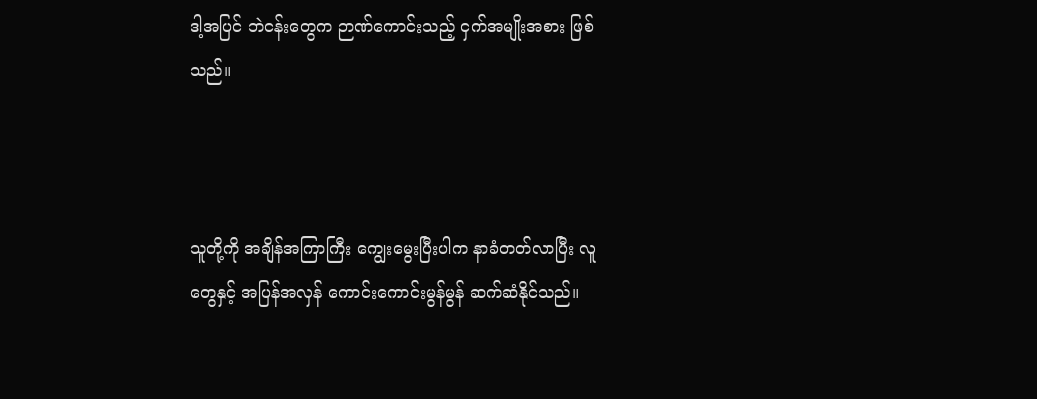ဒါ့အပြင် ဘဲငန်းတွေက ဉာဏ်ကောင်းသည့် ငှက်အမျိုးအစား ဖြစ်သည်။



သူတို့ကို အချိန်အကြာကြီး ကျွေးမွေးပြီးပါက နာခံတတ်လာပြီး လူတွေနှင့် အပြန်အလှန် ကောင်းကောင်းမွန်မွန် ဆက်ဆံနိုင်သည်။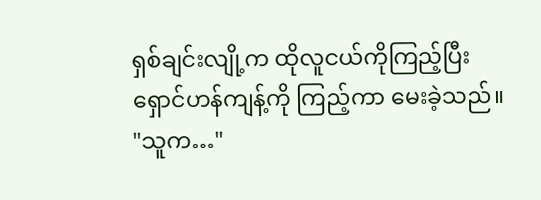ရှစ်ချင်းလျို့က ထိုလူငယ်ကိုကြည့်ပြီး ရှောင်ဟန်ကျန့်ကို ကြည့်ကာ မေးခဲ့သည်။ "သူက…"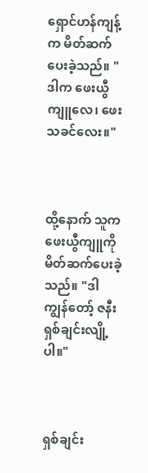ရှောင်ဟန်ကျန့်က မိတ်ဆက်ပေးခဲ့သည်။ "ဒါက ဖေးယွီကျူလေ၊ ဖေးသခင်လေး။"



ထို့နောက် သူက ဖေးယွီကျူကို မိတ်ဆက်ပေးခဲ့သည်။ "ဒါ ကျွန်တော့် ဇနီး ရှစ်ချင်းလျို့ပါ။"



ရှစ်ချင်း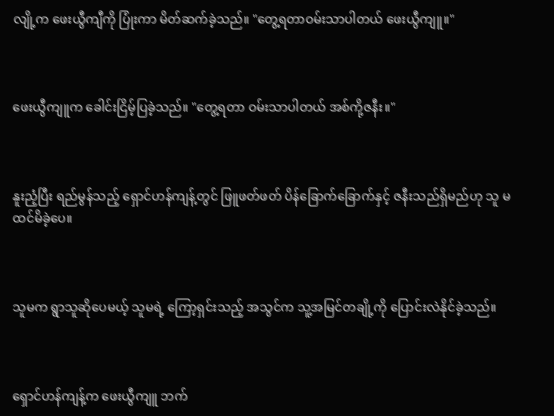လျို့က ဖေးယွီကျီကို ပြုံးကာ မိတ်ဆက်ခဲ့သည်။ "တွေ့ရတာဝမ်းသာပါတယ် ဖေးယွီကျူ။"



ဖေးယွီကျူက ခေါင်းငြိမ့်ပြခဲ့သည်။ "တွေ့ရတာ ဝမ်းသာပါတယ် အစ်ကို့ဇနီး။"



နူးညံ့ပြီး ရည်မွန်သည့် ရှောင်ဟန်ကျန့်တွင် ဖြူဖတ်ဖတ် ပိန်ခြောက်ခြောက်နှင့် ဇနီးသည်ရှိမည်ဟု သူ မထင်မိခဲ့ပေ။



သူမက ရွာသူဆိုပေမယ့် သူမရဲ့ ကြော့ရှင်းသည့် အသွင်က သူ့အမြင်တချို့ကို ပြောင်းလဲနိုင်ခဲ့သည်။



ရှောင်ဟန်ကျန့်က ဖေးယွီကျူ ဘက်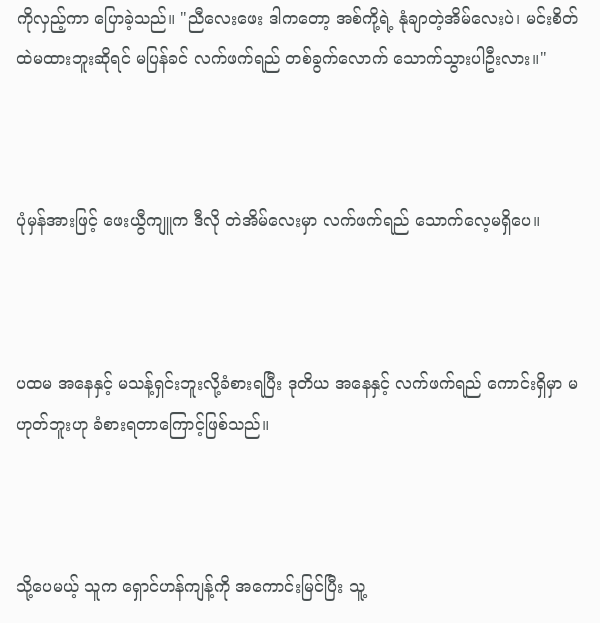ကိုလှည့်ကာ ပြောခဲ့သည်။ "ညီလေးဖေး ဒါကတော့ အစ်ကို့ရဲ့ နုံချာတဲ့အိမ်လေးပဲ၊ မင်းစိတ်ထဲမထားဘူးဆိုရင် မပြန်ခင် လက်ဖက်ရည် တစ်ခွက်လောက် သောက်သွားပါဦးလား။"



ပုံမှန်အားဖြင့် ဖေးယွီကျူက ဒီလို တဲအိမ်လေးမှာ လက်ဖက်ရည် သောက်လေ့မရှိပေ။



ပထမ အနေနှင့် မသန့်ရှင်းဘူးလို့ခံစားရပြီး ဒုတိယ အနေနှင့် လက်ဖက်ရည် ကောင်းရှိမှာ မဟုတ်ဘူးဟု ခံစားရတာကြောင့်ဖြစ်သည်။



သို့ပေမယ့် သူက ရှောင်ဟန်ကျန့်ကို အကောင်းမြင်ပြီး သူ့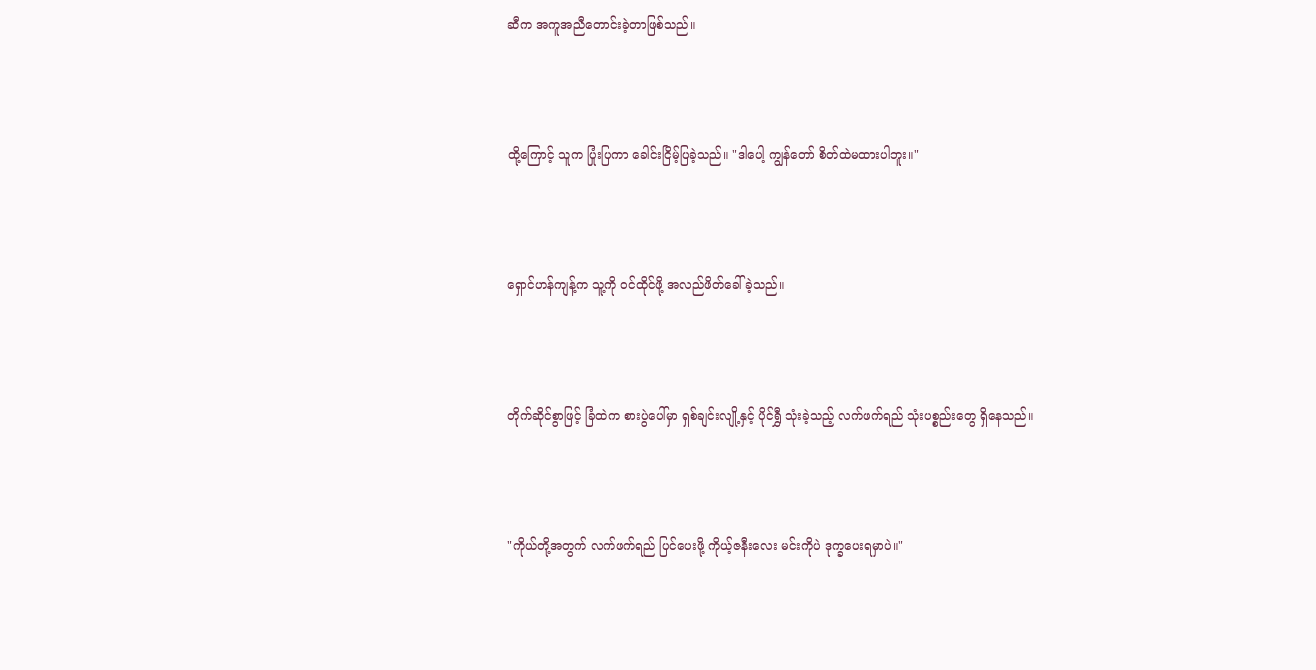ဆီက အကူအညီတောင်းခဲ့တာဖြစ်သည်။



ထို့ကြောင့် သူက ပြုံးပြကာ ခေါင်းငြိမ့်ပြခဲ့သည်။ "ဒါပေါ့ ကျွန်တော် စိတ်ထဲမထားပါဘူး။"



ရှောင်ဟန်ကျန့်က သူ့ကို ဝင်ထိုင်ဖို့ အလည်ဖိတ်ခေါ်ခဲ့သည်။



တိုက်ဆိုင်စွာဖြင့် ခြံထဲက စားပွဲပေါ်မှာ ရှစ်ချင်းလျို့နှင့် ပိုင်ရွှီ သုံးခဲ့သည့် လက်ဖက်ရည် သုံးပစ္စည်းတွေ ရှိနေသည်။



"ကိုယ်တို့အတွက် လက်ဖက်ရည် ပြင်ပေးဖို့ ကိုယ့်ဇနီးလေး မင်းကိုပဲ ဒုက္ခပေးရမှာပဲ။"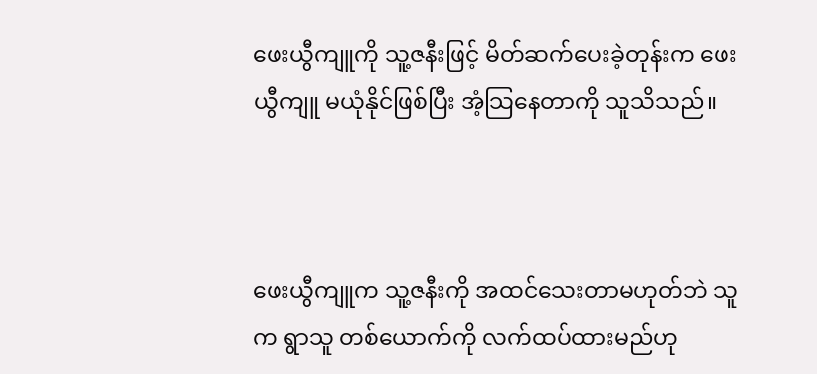ဖေးယွီကျူကို သူ့ဇနီးဖြင့် မိတ်ဆက်ပေးခဲ့တုန်းက ဖေးယွီကျူ မယုံနိုင်ဖြစ်ပြီး အံ့သြနေတာကို သူသိသည်။



ဖေးယွီကျူက သူ့ဇနီးကို အထင်သေးတာမဟုတ်ဘဲ သူက ရွာသူ တစ်ယောက်ကို လက်ထပ်ထားမည်ဟု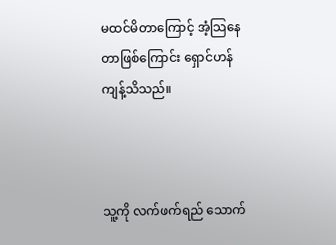မထင်မိတာကြောင့် အံ့သြနေတာဖြစ်ကြောင်း ရှောင်ဟန်ကျန့်သိသည်။



သူ့ကို လက်ဖက်ရည် သောက်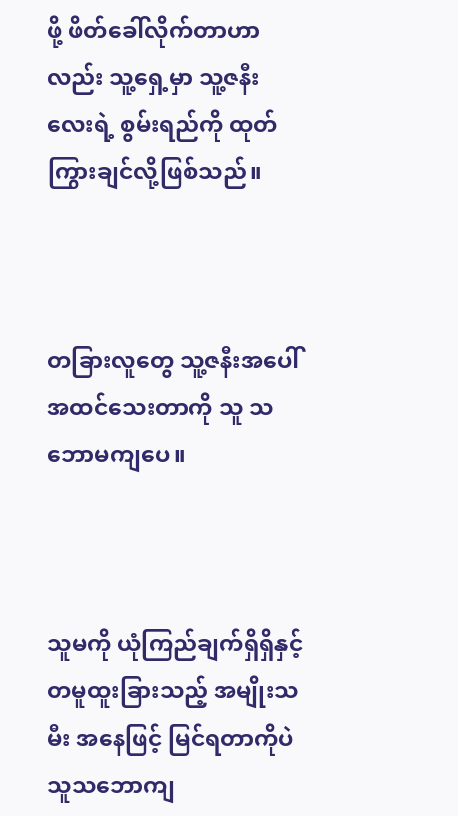ဖို့ ဖိတ်ခေါ်လိုက်တာဟာလည်း သူ့ရှေ့မှာ သူ့ဇနီးလေးရဲ့ စွမ်းရည်ကို ထုတ်ကြွားချင်လို့ဖြစ်သည်။



တခြားလူတွေ သူ့ဇနီးအပေါ် အထင်သေးတာကို သူ သဘောမကျပေ။



သူမကို ယုံကြည်ချက်ရှိရှိနှင့် တမူထူးခြားသည့် အမျိုးသမီး အနေဖြင့် မြင်ရတာကိုပဲ သူသဘောကျ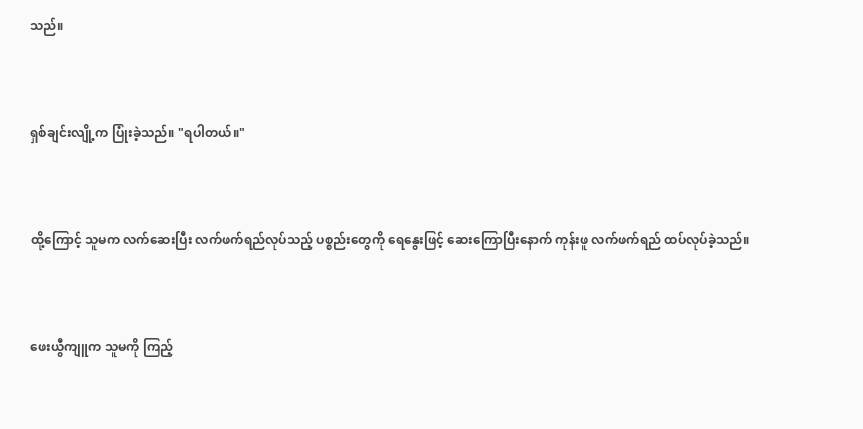သည်။



ရှစ်ချင်းလျို့က ပြုံးခဲ့သည်။ "ရပါတယ်။"



ထို့ကြောင့် သူမက လက်ဆေးပြီး လက်ဖက်ရည်လုပ်သည့် ပစ္စည်းတွေကို ရေနွေးဖြင့် ဆေးကြောပြီးနောက် ကုန်းဖူ လက်ဖက်ရည် ထပ်လုပ်ခဲ့သည်။



ဖေးယွီကျူက သူမကို ကြည့်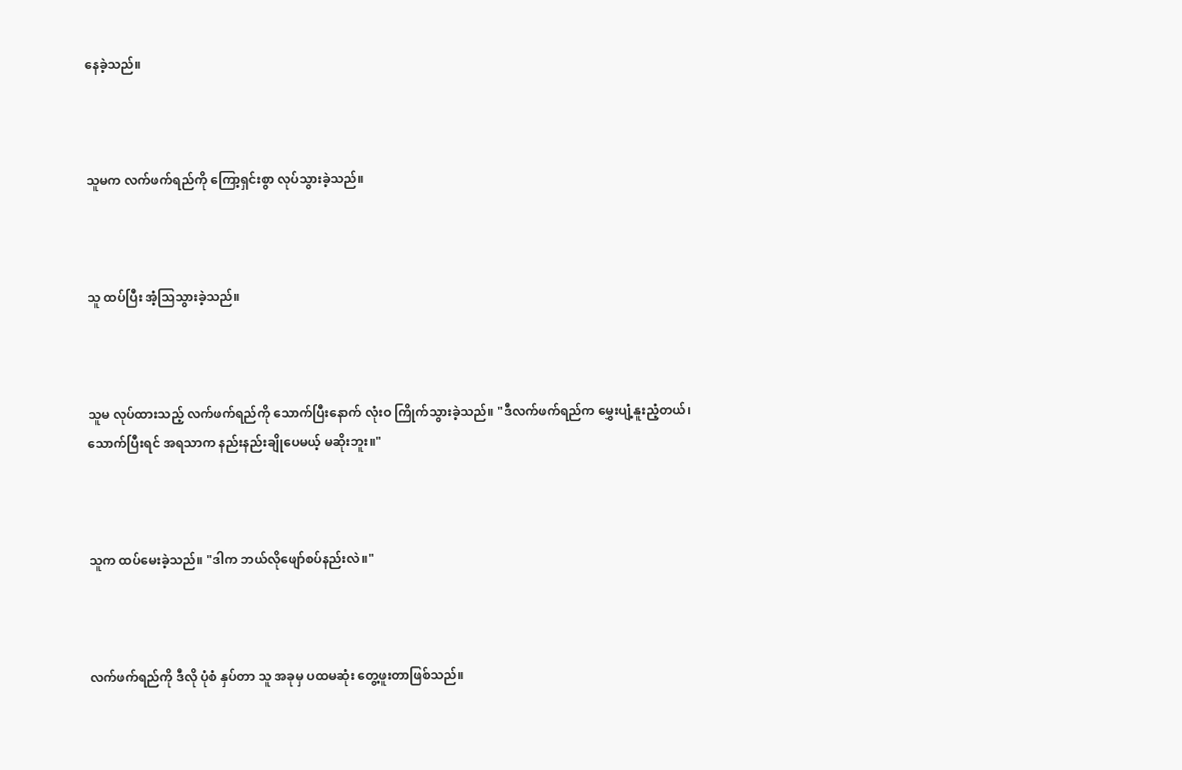နေခဲ့သည်။



သူမက လက်ဖက်ရည်ကို ကြော့ရှင်းစွာ လုပ်သွားခဲ့သည်။



သူ ထပ်ပြီး အံ့သြသွားခဲ့သည်။



သူမ လုပ်ထားသည့် လက်ဖက်ရည်ကို သောက်ပြီးနောက် လုံးဝ ကြိုက်သွားခဲ့သည်။ "ဒီလက်ဖက်ရည်က မွှေးပျံ့နူးညံ့တယ်၊ သောက်ပြီးရင် အရသာက နည်းနည်းချိုပေမယ့် မဆိုးဘူး။"



သူက ထပ်မေးခဲ့သည်။ "ဒါက ဘယ်လိုဖျော်စပ်နည်းလဲ။"



လက်ဖက်ရည်ကို ဒီလို ပုံစံ နှပ်တာ သူ အခုမှ ပထမဆုံး တွေ့ဖူးတာဖြစ်သည်။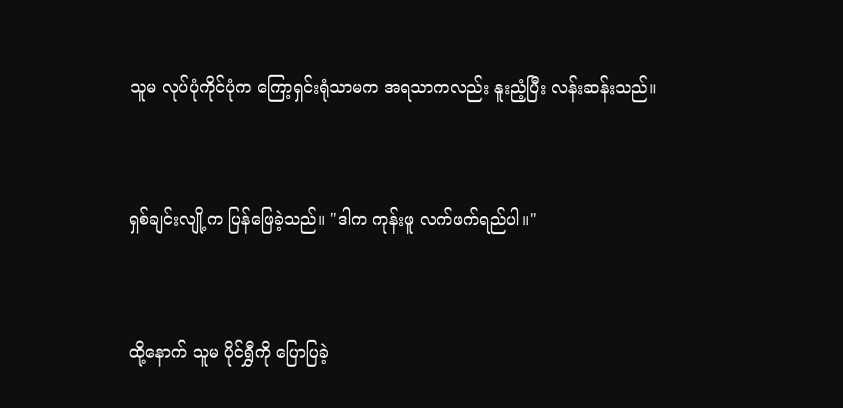သူမ လုပ်ပုံကိုင်ပုံက ကြော့ရှင်းရုံသာမက အရသာကလည်း နူးညံ့ပြီး လန်းဆန်းသည်။



ရှစ်ချင်းလျို့က ပြန်ဖြေခဲ့သည်။ "ဒါက ကုန်းဖူ လက်ဖက်ရည်ပါ။"



ထို့နောက် သူမ ပိုင်ရွှီကို ပြောပြခဲ့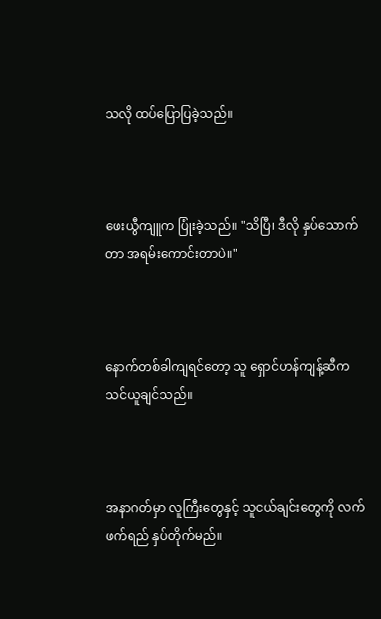သလို ထပ်ပြောပြခဲ့သည်။



ဖေးယွီကျူက ပြုံးခဲ့သည်။ "သိပြီ၊ ဒီလို နှပ်သောက်တာ အရမ်းကောင်းတာပဲ။"



နောက်တစ်ခါကျရင်တော့ သူ ရှောင်ဟန်ကျန့်ဆီက သင်ယူချင်သည်။



အနာဂတ်မှာ လူကြီးတွေနှင့် သူငယ်ချင်းတွေကို လက်ဖက်ရည် နှပ်တိုက်မည်။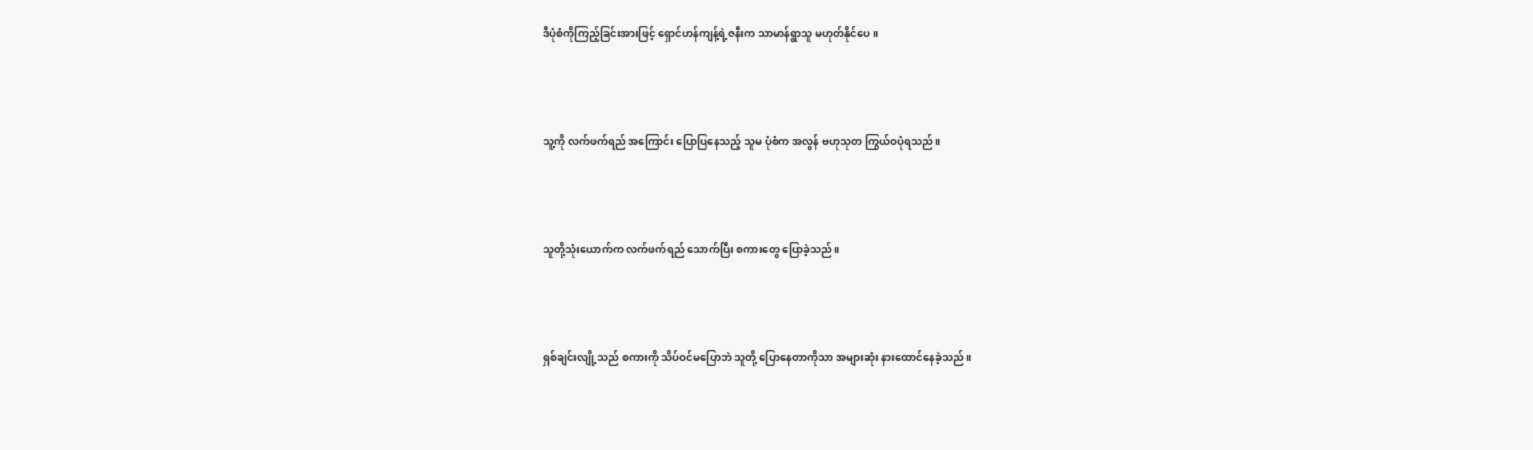ဒီပုံစံကိုကြည့်ခြင်းအားဖြင့် ရှောင်ဟန်ကျန့်ရဲ့ဇနီးက သာမာန်ရွာသူ မဟုတ်နိုင်ပေ။



သူ့ကို လက်ဖက်ရည် အကြောင်း ပြောပြနေသည့် သူမ ပုံစံက အလွန် ဗဟုသုတ ကြွယ်ဝပုံရသည်။



သူတို့သုံးယောက်က လက်ဖက်ရည် သောက်ပြီး စကားတွေ ပြောခဲ့သည်။



ရှစ်ချင်းလျို့သည် စကားကို သိပ်ဝင်မပြောဘဲ သူတို့ ပြောနေတာကိုသာ အများဆုံး နားထောင်နေခဲ့သည်။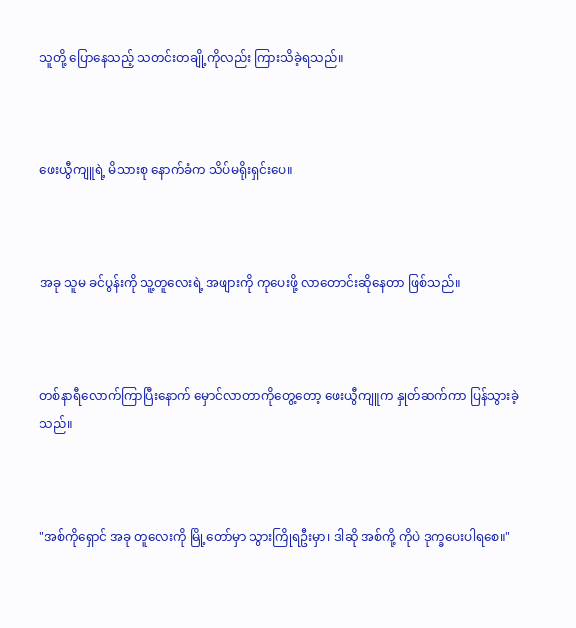သူတို့ ပြောနေသည့် သတင်းတချို့ကိုလည်း ကြားသိခဲ့ရသည်။



ဖေးယွီကျူရဲ့ မိသားစု နောက်ခံက သိပ်မရိုးရှင်းပေ။



အခု သူမ ခင်ပွန်းကို သူ့တူလေးရဲ့ အဖျားကို ကုပေးဖို့ လာတောင်းဆိုနေတာ ဖြစ်သည်။



တစ်နာရီလောက်ကြာပြီးနောက် မှောင်လာတာကိုတွေ့တော့ ဖေးယွီကျူက နှုတ်ဆက်ကာ ပြန်သွားခဲ့သည်။



"အစ်ကိုရှောင် အခု တူလေးကို မြို့တော်မှာ သွားကြိုရဦးမှာ၊ ဒါဆို အစ်ကို့ ကိုပဲ ဒုက္ခပေးပါရစေ။"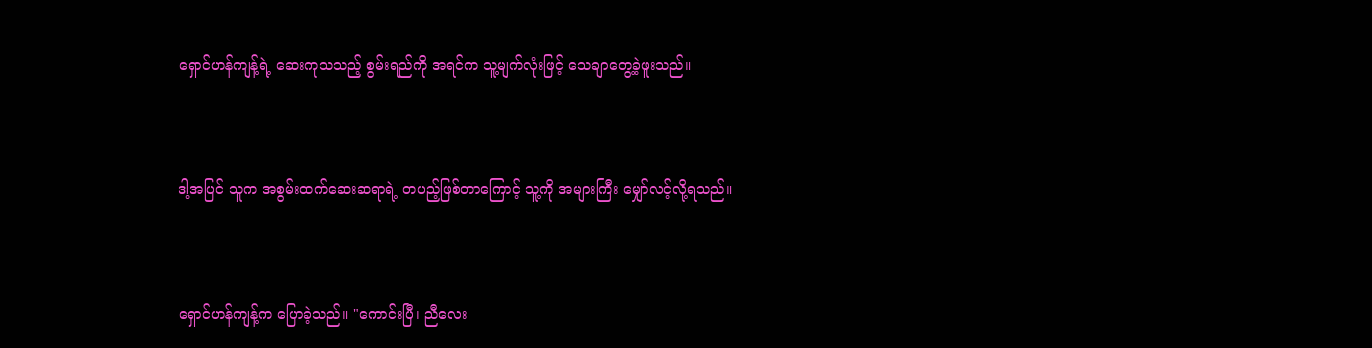ရှောင်ဟန်ကျန့်ရဲ့ ဆေးကုသသည့် စွမ်းရည်ကို အရင်က သူ့မျက်လုံးဖြင့် သေချာတွေ့ခဲ့ဖူးသည်။



ဒါ့အပြင် သူက အစွမ်းထက်ဆေးဆရာရဲ့ တပည့်ဖြစ်တာကြောင့် သူ့ကို အများကြီး မျှော်လင့်လို့ရသည်။



ရှောင်ဟန်ကျန့်က ပြောခဲ့သည်။ "ကောင်းပြီ၊ ညီလေး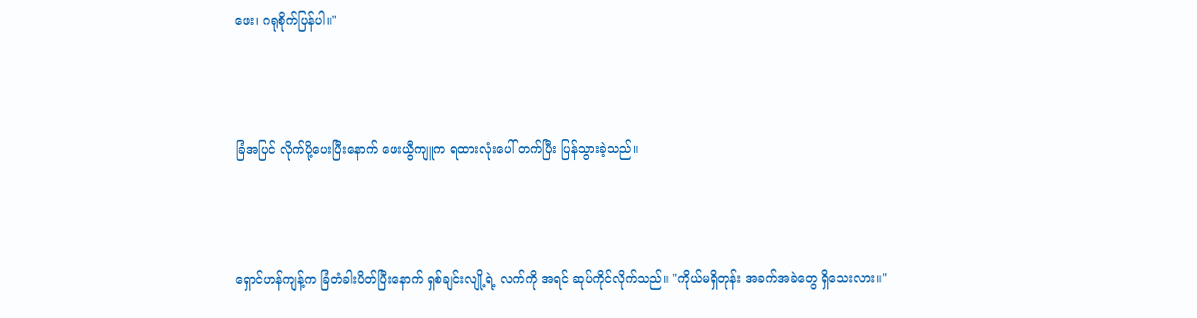ဖေး၊ ဂရုစိုက်ပြန်ပါ။"



ခြံအပြင် လိုက်ပို့ပေးပြီးနောက် ဖေးယွီကျူက ရထားလုံးပေါ် တက်ပြီး ပြန်သွားခဲ့သည်။



ရှောင်ဟန်ကျန့်က ခြံတံခါးပိတ်ပြီးနောက် ရှစ်ချင်းလျို့ရဲ့ လက်ကို အရင် ဆုပ်ကိုင်လိုက်သည်။ "ကိုယ်မရှိတုန်း အခက်အခဲတွေ ရှိသေးလား။"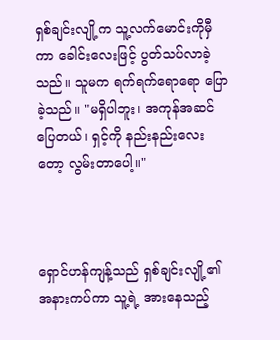ရှစ်ချင်းလျို့က သူ့လက်မောင်းကိုမှီကာ ခေါင်းလေးဖြင့် ပွတ်သပ်လာခဲ့သည်။ သူမက ရက်ရက်ရောရော ပြောခဲ့သည်။ "မရှိပါဘူး၊ အကုန်အဆင်ပြေတယ်၊ ရှင့်ကို နည်းနည်းလေးတော့ လွမ်းတာပေါ့။"



ရှောင်ဟန်ကျန့်သည် ရှစ်ချင်းလျို့၏ အနားကပ်ကာ သူ့ရဲ့ အားနေသည့်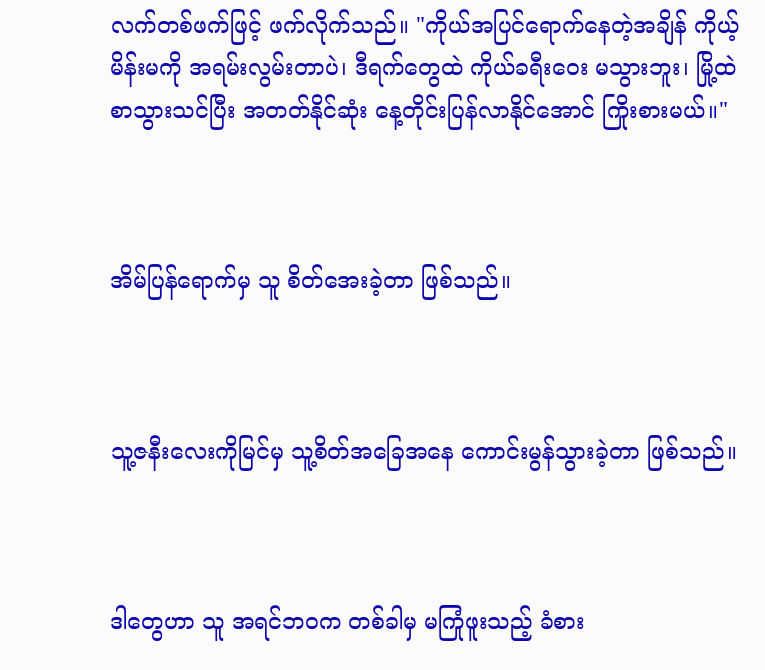လက်တစ်ဖက်ဖြင့် ဖက်လိုက်သည်။ "ကိုယ်အပြင်ရောက်နေတဲ့အချိန် ကိုယ့်မိန်းမကို အရမ်းလွမ်းတာပဲ၊ ဒီရက်တွေထဲ ကိုယ်ခရီးဝေး မသွားဘူး၊ မြို့ထဲ စာသွားသင်ပြီး အတတ်နိုင်ဆုံး နေ့တိုင်းပြန်လာနိုင်အောင် ကြိုးစားမယ်။"



အိမ်ပြန်ရောက်မှ သူ စိတ်အေးခဲ့တာ ဖြစ်သည်။



သူ့ဇနီးလေးကိုမြင်မှ သူ့စိတ်အခြေအနေ ကောင်းမွန်သွားခဲ့တာ ဖြစ်သည်။



ဒါတွေဟာ သူ အရင်ဘဝက တစ်ခါမှ မကြုံဖူးသည့် ခံစား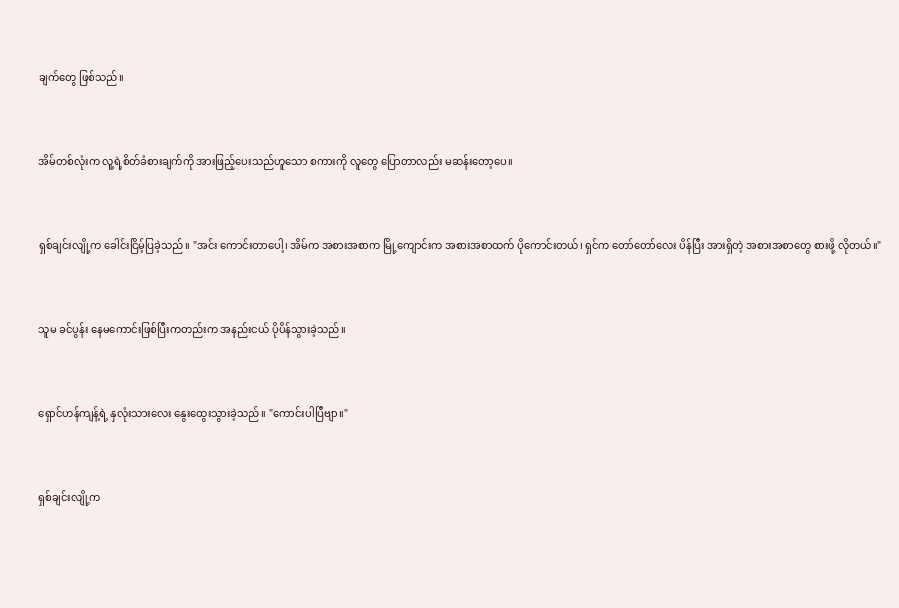ချက်တွေ ဖြစ်သည်။



အိမ်တစ်လုံးက လူ့ရဲ့စိတ်ခံစားချက်ကို အားဖြည့်ပေးသည်ဟူသော စကားကို လူတွေ ပြောတာလည်း မဆန်းတော့ပေ။



ရှစ်ချင်းလျို့က ခေါင်းငြိမ့်ပြခဲ့သည်။ "အင်း ကောင်းတာပေါ့၊ အိမ်က အစားအစာက မြို့ကျောင်းက အစားအစာထက် ပိုကောင်းတယ်၊ ရှင်က တော်တော်လေး ပိန်ပြီး အားရှိတဲ့ အစားအစာတွေ စားဖို့ လိုတယ်။"



သူမ ခင်ပွန်း နေမကောင်းဖြစ်ပြီးကတည်းက အနည်းငယ် ပိုပိန်သွားခဲ့သည်။



ရှောင်ဟန်ကျန့်ရဲ့ နှလုံးသားလေး နွေးထွေးသွားခဲ့သည်။ "ကောင်းပါပြီဗျာ။"



ရှစ်ချင်းလျို့က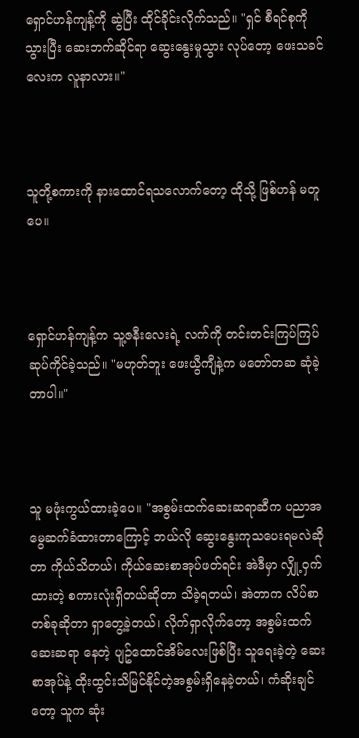ရှောင်ဟန်ကျန့်ကို ဆွဲပြီး ထိုင်ခိုင်းလိုက်သည်။ "ရှင် စီရင်စုကိုသွားပြီး ဆေးဘက်ဆိုင်ရာ ဆွေးနွေးမှုသွား လုပ်တော့ ဖေးသခင်လေးက လူနာလား။"



သူတို့စကားကို နားထောင်ရသလောက်တော့ ထိုသို့ ဖြစ်ဟန် မတူပေ။



ရှောင်ဟန်ကျန့်က သူ့ဇနီးလေးရဲ့ လက်ကို တင်းတင်းကြပ်ကြပ် ဆုပ်ကိုင်ခဲ့သည်။ "မဟုတ်ဘူး ဖေးယွီကျီနဲ့က မတော်တဆ ဆုံခဲ့တာပါ။"



သူ မဖုံးကွယ်ထားခဲ့ပေ။ "အစွမ်းထက်ဆေးဆရာဆီက ပညာအမွေဆက်ခံထားတာကြောင့် ဘယ်လို ဆွေးနွေးကုသပေးရမလဲဆိုတာ ကိုယ်သိတယ်၊ ကိုယ်ဆေးစာအုပ်ဖတ်ရင်း အဲဒီမှာ လျှို့ဝှက်ထားတဲ့ စကားလုံးရှိတယ်ဆိုတာ သိခဲ့ရတယ်၊ အဲတာက လိပ်စာတစ်ခုဆိုတာ ရှာတွေ့ခဲ့တယ်၊ လိုက်ရှာလိုက်တော့ အစွမ်းထက်ဆေးဆရာ နေတဲ့ ပျဥ်ထောင်အိမ်လေးဖြစ်ပြီး သူရေးခဲ့တဲ့ ဆေးစာအုပ်နဲ့ ထိုးထွင်းသိမြင်နိုင်တဲ့အစွမ်းရှိနေခဲ့တယ်၊ ကံဆိုးချင်တော့ သူက ဆုံး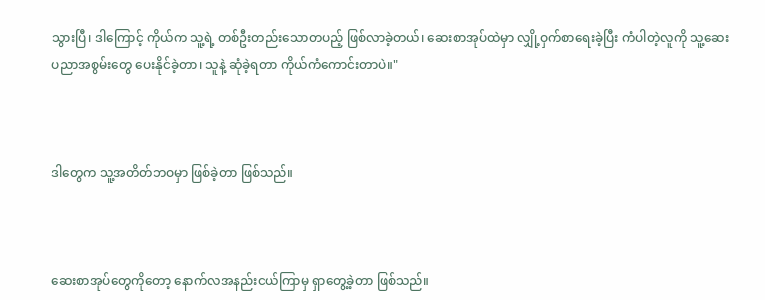သွားပြီ၊ ဒါကြောင့် ကိုယ်က သူ့ရဲ့ တစ်ဦးတည်းသောတပည့် ဖြစ်လာခဲ့တယ်၊ ဆေးစာအုပ်ထဲမှာ လျှို့ဝှက်စာရေးခဲ့ပြီး ကံပါတဲ့လူကို သူ့ဆေးပညာအစွမ်းတွေ ပေးနိုင်ခဲ့တာ၊ သူနဲ့ ဆုံခဲ့ရတာ ကိုယ်ကံကောင်းတာပဲ။"



ဒါတွေက သူ့အတိတ်ဘဝမှာ ဖြစ်ခဲ့တာ ဖြစ်သည်။



ဆေးစာအုပ်တွေကိုတော့ နောက်လအနည်းငယ်ကြာမှ ရှာတွေ့ခဲ့တာ ဖြစ်သည်။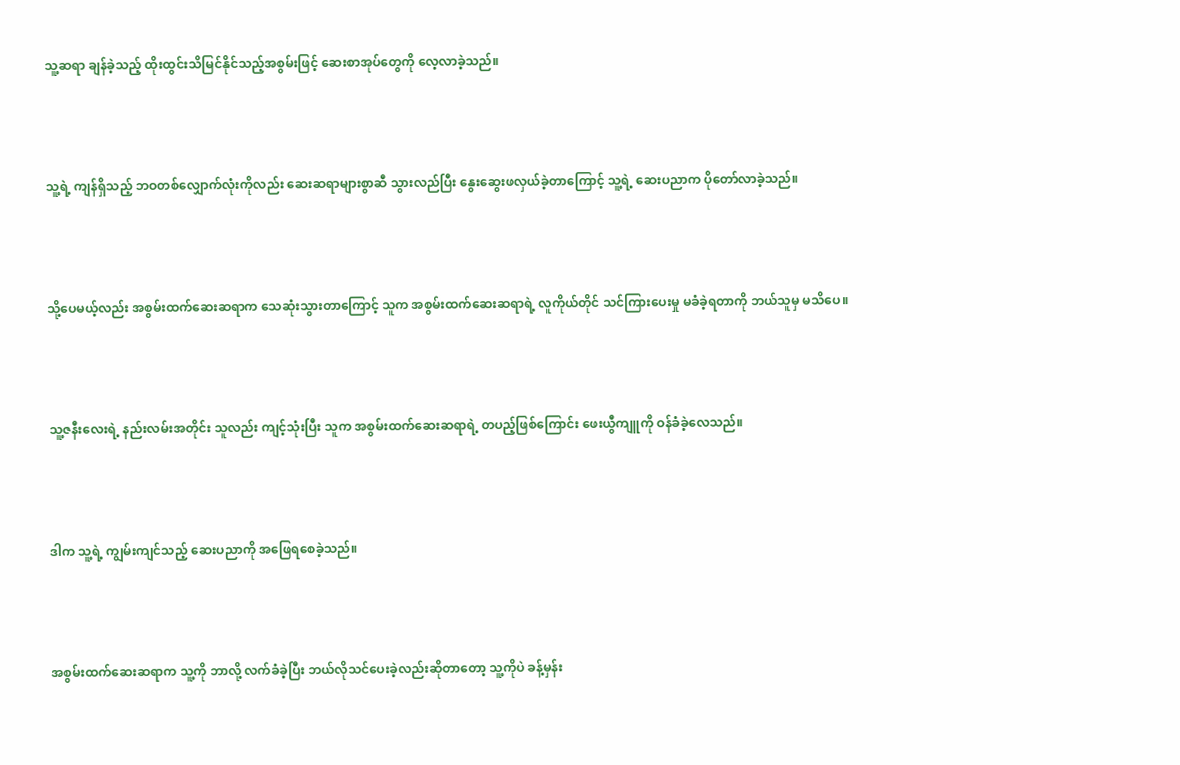သူ့ဆရာ ချန်ခဲ့သည့် ထိုးထွင်းသိမြင်နိုင်သည့်အစွမ်းဖြင့် ဆေးစာအုပ်တွေကို လေ့လာခဲ့သည်။



သူ့ရဲ့ ကျန်ရှိသည့် ဘဝတစ်လျှောက်လုံးကိုလည်း ဆေးဆရာများစွာဆီ သွားလည်ပြီး နွေးဆွေးဖလှယ်ခဲ့တာကြောင့် သူ့ရဲ့ ဆေးပညာက ပိုတော်လာခဲ့သည်။



သို့ပေမယ့်လည်း အစွမ်းထက်ဆေးဆရာက သေဆုံးသွားတာကြောင့် သူက အစွမ်းထက်ဆေးဆရာရဲ့ လူကိုယ်တိုင် သင်ကြားပေးမှု မခံခဲ့ရတာကို ဘယ်သူမှ မသိပေ။



သူ့ဇနီးလေးရဲ့ နည်းလမ်းအတိုင်း သူလည်း ကျင့်သုံးပြီး သူက အစွမ်းထက်ဆေးဆရာရဲ့ တပည့်ဖြစ်ကြောင်း ဖေးယွီကျူကို ဝန်ခံခဲ့လေသည်။



ဒါက သူ့ရဲ့ ကျွမ်းကျင်သည့် ဆေးပညာကို အဖြေရစေခဲ့သည်။



အစွမ်းထက်ဆေးဆရာက သူ့ကို ဘာလို့ လက်ခံခဲ့ပြီး ဘယ်လိုသင်ပေးခဲ့လည်းဆိုတာတော့ သူ့ကိုပဲ ခန့်မှန်း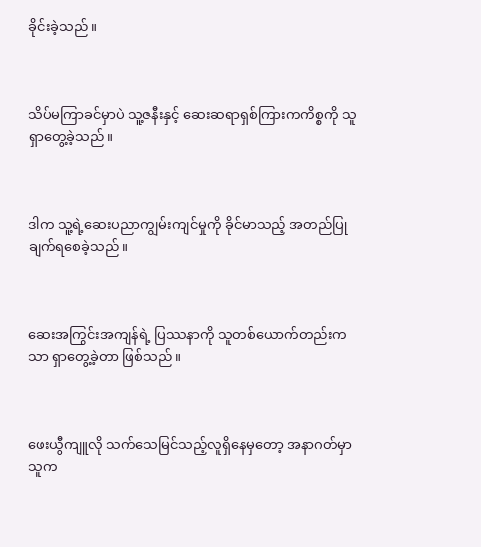ခိုင်းခဲ့သည်။



သိပ်မကြာခင်မှာပဲ သူ့ဇနီးနှင့် ဆေးဆရာရှစ်ကြားကကိစ္စကို သူရှာတွေ့ခဲ့သည်။



ဒါက သူ့ရဲ့ဆေးပညာကျွမ်းကျင်မှုကို ခိုင်မာသည့် အတည်ပြုချက်ရစေခဲ့သည်။



ဆေးအကြွင်းအကျန်ရဲ့ ပြဿနာကို သူတစ်ယောက်တည်းကသာ ရှာတွေ့ခဲ့တာ ဖြစ်သည်။



ဖေးယွီကျူလို သက်သေမြင်သည့်လူရှိနေမှတော့ အနာဂတ်မှာ သူက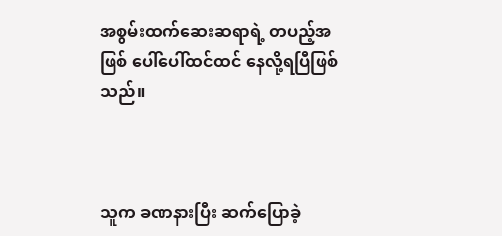အစွမ်းထက်ဆေးဆရာရဲ့ တပည့်အဖြစ် ပေါ်ပေါ်ထင်ထင် နေလို့ရပြီဖြစ်သည်။



သူက ခဏနားပြီး ဆက်ပြောခဲ့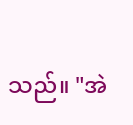သည်။ "အဲ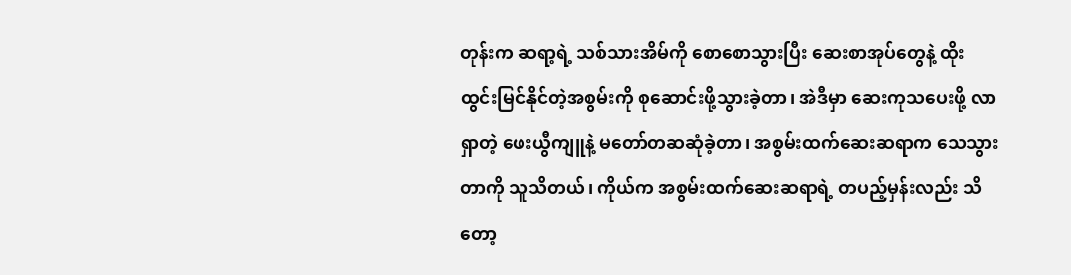တုန်းက ဆရာ့ရဲ့ သစ်သားအိမ်ကို စောစောသွားပြီး ဆေးစာအုပ်တွေနဲ့ ထိုးထွင်းမြင်နိုင်တဲ့အစွမ်းကို စုဆောင်းဖို့သွားခဲ့တာ၊ အဲဒီမှာ ဆေးကုသပေးဖို့ လာရှာတဲ့ ဖေးယွီကျူနဲ့ မတော်တဆဆုံခဲ့တာ၊ အစွမ်းထက်ဆေးဆရာက သေသွားတာကို သူသိတယ်၊ ကိုယ်က အစွမ်းထက်ဆေးဆရာရဲ့ တပည့်မှန်းလည်း သိတော့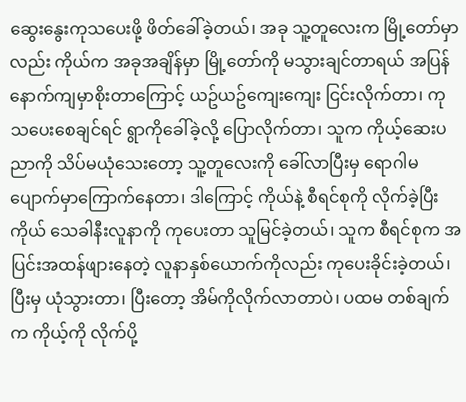ဆွေးနွေးကုသပေးဖို့ ဖိတ်ခေါ်ခဲ့တယ်၊ အခု သူ့တူလေးက မြို့တော်မှာလည်း ကိုယ်က အခုအချိန်မှာ မြို့တော်ကို မသွားချင်တာရယ် အပြန်နောက်ကျမှာစိုးတာကြောင့် ယဥ်ယဥ်ကျေးကျေး ငြင်းလိုက်တာ၊ ကုသပေးစေချင်ရင် ရွာကိုခေါ်ခဲ့လို့ ပြောလိုက်တာ၊ သူက ကိုယ့်ဆေးပညာကို သိပ်မယုံသေးတော့ သူ့တူလေးကို ခေါ်လာပြီးမှ ရောဂါမပျောက်မှာကြောက်နေတာ၊ ဒါကြောင့် ကိုယ်နဲ့ စီရင်စုကို လိုက်ခဲ့ပြီး ကိုယ် သေခါနီးလူနာကို ကုပေးတာ သူမြင်ခဲ့တယ်၊ သူက စီရင်စုက အပြင်းအထန်ဖျားနေတဲ့ လူနာနှစ်ယောက်ကိုလည်း ကုပေးခိုင်းခဲ့တယ်၊ ပြီးမှ ယုံသွားတာ၊ ပြီးတော့ အိမ်ကိုလိုက်လာတာပဲ၊ ပထမ တစ်ချက်က ကိုယ့်ကို လိုက်ပို့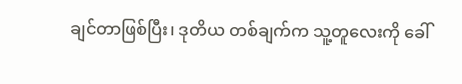ချင်တာဖြစ်ပြီး၊ ဒုတိယ တစ်ချက်က သူ့တူလေးကို ခေါ်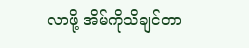လာဖို့ အိမ်ကိုသိချင်တာ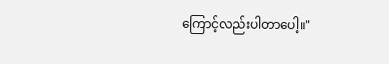ကြောင့်လည်းပါတာပေါ့။"